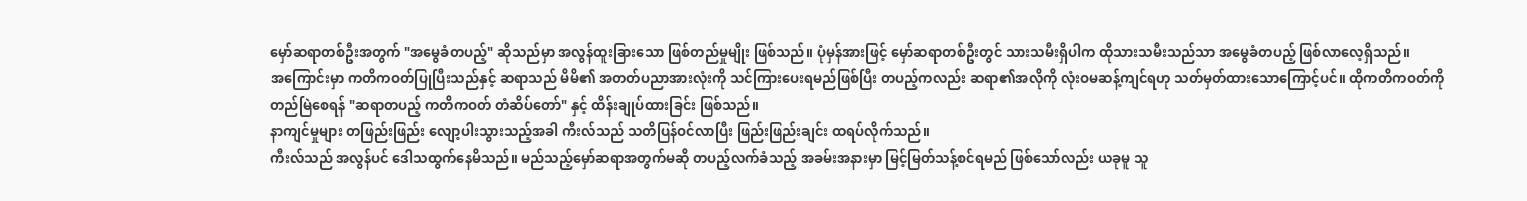မှော်ဆရာတစ်ဦးအတွက် "အမွေခံတပည့်" ဆိုသည်မှာ အလွန်ထူးခြားသော ဖြစ်တည်မှုမျိုး ဖြစ်သည်။ ပုံမှန်အားဖြင့် မှော်ဆရာတစ်ဦးတွင် သားသမီးရှိပါက ထိုသားသမီးသည်သာ အမွေခံတပည့် ဖြစ်လာလေ့ရှိသည်။
အကြောင်းမှာ ကတိကဝတ်ပြုပြီးသည်နှင့် ဆရာသည် မိမိ၏ အတတ်ပညာအားလုံးကို သင်ကြားပေးရမည်ဖြစ်ပြီး တပည့်ကလည်း ဆရာ၏အလိုကို လုံးဝမဆန့်ကျင်ရဟု သတ်မှတ်ထားသောကြောင့်ပင်။ ထိုကတိကဝတ်ကို တည်မြဲစေရန် "ဆရာတပည့် ကတိကဝတ် တံဆိပ်တော်" နှင့် ထိန်းချုပ်ထားခြင်း ဖြစ်သည်။
နာကျင်မှုများ တဖြည်းဖြည်း လျော့ပါးသွားသည့်အခါ ကီးလ်သည် သတိပြန်ဝင်လာပြီး ဖြည်းဖြည်းချင်း ထရပ်လိုက်သည်။
ကီးလ်သည် အလွန်ပင် ဒေါသထွက်နေမိသည်။ မည်သည့်မှော်ဆရာအတွက်မဆို တပည့်လက်ခံသည့် အခမ်းအနားမှာ မြင့်မြတ်သန့်စင်ရမည် ဖြစ်သော်လည်း ယခုမူ သူ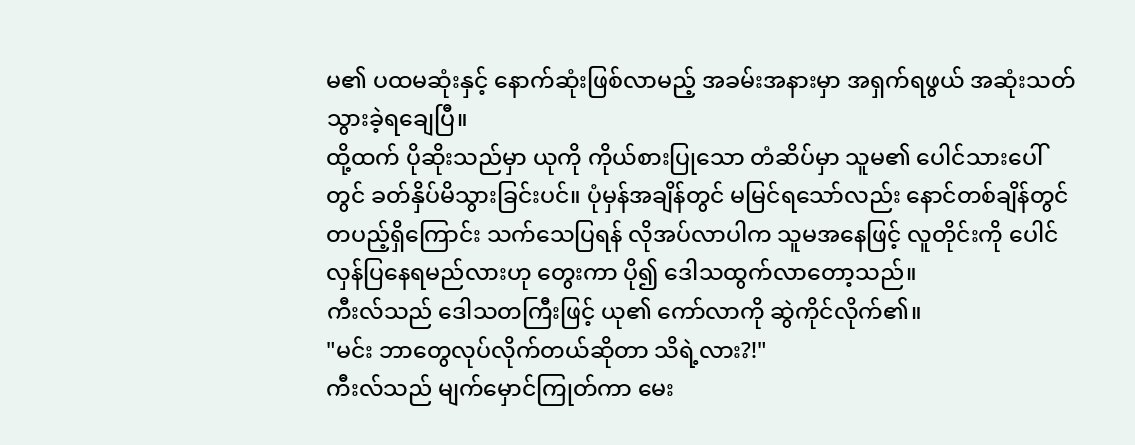မ၏ ပထမဆုံးနှင့် နောက်ဆုံးဖြစ်လာမည့် အခမ်းအနားမှာ အရှက်ရဖွယ် အဆုံးသတ်သွားခဲ့ရချေပြီ။
ထို့ထက် ပိုဆိုးသည်မှာ ယုကို ကိုယ်စားပြုသော တံဆိပ်မှာ သူမ၏ ပေါင်သားပေါ်တွင် ခတ်နှိပ်မိသွားခြင်းပင်။ ပုံမှန်အချိန်တွင် မမြင်ရသော်လည်း နောင်တစ်ချိန်တွင် တပည့်ရှိကြောင်း သက်သေပြရန် လိုအပ်လာပါက သူမအနေဖြင့် လူတိုင်းကို ပေါင်လှန်ပြနေရမည်လားဟု တွေးကာ ပို၍ ဒေါသထွက်လာတော့သည်။
ကီးလ်သည် ဒေါသတကြီးဖြင့် ယု၏ ကော်လာကို ဆွဲကိုင်လိုက်၏။
"မင်း ဘာတွေလုပ်လိုက်တယ်ဆိုတာ သိရဲ့လား?!"
ကီးလ်သည် မျက်မှောင်ကြုတ်ကာ မေး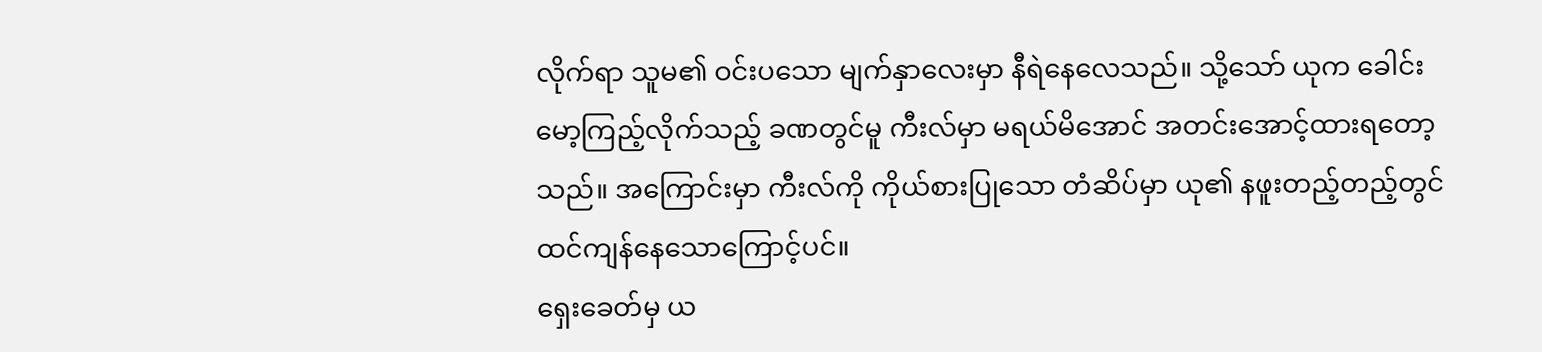လိုက်ရာ သူမ၏ ဝင်းပသော မျက်နှာလေးမှာ နီရဲနေလေသည်။ သို့သော် ယုက ခေါင်းမော့ကြည့်လိုက်သည့် ခဏတွင်မူ ကီးလ်မှာ မရယ်မိအောင် အတင်းအောင့်ထားရတော့သည်။ အကြောင်းမှာ ကီးလ်ကို ကိုယ်စားပြုသော တံဆိပ်မှာ ယု၏ နဖူးတည့်တည့်တွင် ထင်ကျန်နေသောကြောင့်ပင်။
ရှေးခေတ်မှ ယ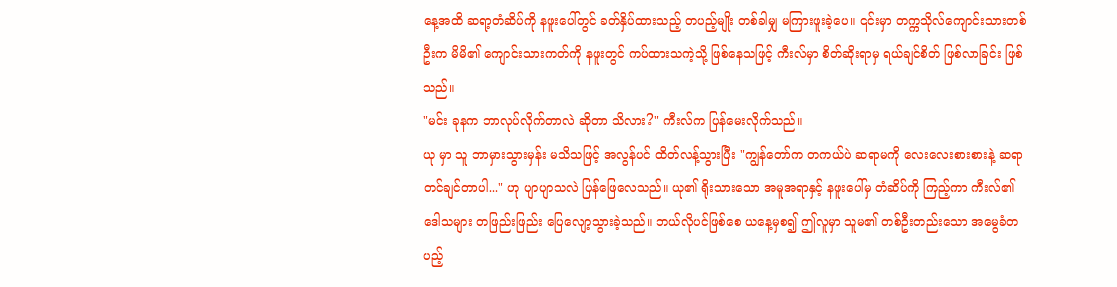နေ့အထိ ဆရာ့တံဆိပ်ကို နဖူးပေါ်တွင် ခတ်နှိပ်ထားသည့် တပည့်မျိုး တစ်ခါမျှ မကြားဖူးခဲ့ပေ။ ၎င်းမှာ တက္ကသိုလ်ကျောင်းသားတစ်ဦးက မိမိ၏ ကျောင်းသားကတ်ကို နဖူးတွင် ကပ်ထားသကဲ့သို့ ဖြစ်နေသဖြင့် ကီးလ်မှာ စိတ်ဆိုးရာမှ ရယ်ချင်စိတ် ဖြစ်လာခြင်း ဖြစ်သည်။
"မင်း ခုနက ဘာလုပ်လိုက်တာလဲ ဆိုတာ သိလား?" ကီးလ်က ပြန်မေးလိုက်သည်။
ယု မှာ သူ ဘာမှားသွားမှန်း မသိသဖြင့် အလွန်ပင် ထိတ်လန့်သွားပြီး "ကျွန်တော်က တကယ်ပဲ ဆရာမကို လေးလေးစားစားနဲ့ ဆရာတင်ချင်တာပါ..." ဟု ပျာပျာသလဲ ပြန်ဖြေလေသည်။ ယု၏ ရိုးသားသော အမူအရာနှင့် နဖူးပေါ်မှ တံဆိပ်ကို ကြည့်ကာ ကီးလ်၏ ဒေါသများ တဖြည်းဖြည်း ပြေလျော့သွားခဲ့သည်။ ဘယ်လိုပင်ဖြစ်စေ ယနေ့မှစ၍ ဤလူမှာ သူမ၏ တစ်ဦးတည်းသော အမွေခံတပည့်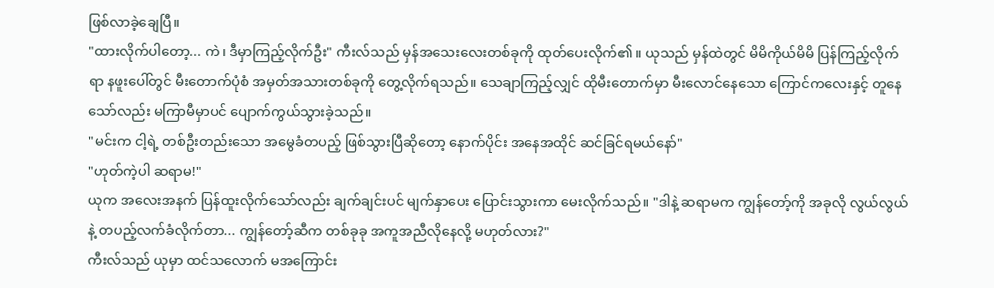ဖြစ်လာခဲ့ချေပြီ။
"ထားလိုက်ပါတော့... ကဲ၊ ဒီမှာကြည့်လိုက်ဦး" ကီးလ်သည် မှန်အသေးလေးတစ်ခုကို ထုတ်ပေးလိုက်၏။ ယုသည် မှန်ထဲတွင် မိမိကိုယ်မိမိ ပြန်ကြည့်လိုက်ရာ နဖူးပေါ်တွင် မီးတောက်ပုံစံ အမှတ်အသားတစ်ခုကို တွေ့လိုက်ရသည်။ သေချာကြည့်လျှင် ထိုမီးတောက်မှာ မီးလောင်နေသော ကြောင်ကလေးနှင့် တူနေသော်လည်း မကြာမီမှာပင် ပျောက်ကွယ်သွားခဲ့သည်။
"မင်းက ငါ့ရဲ့ တစ်ဦးတည်းသော အမွေခံတပည့် ဖြစ်သွားပြီဆိုတော့ နောက်ပိုင်း အနေအထိုင် ဆင်ခြင်ရမယ်နော်"
"ဟုတ်ကဲ့ပါ ဆရာမ!"
ယုက အလေးအနက် ပြန်ထူးလိုက်သော်လည်း ချက်ချင်းပင် မျက်နှာပေး ပြောင်းသွားကာ မေးလိုက်သည်။ "ဒါနဲ့ ဆရာမက ကျွန်တော့်ကို အခုလို လွယ်လွယ်နဲ့ တပည့်လက်ခံလိုက်တာ... ကျွန်တော့်ဆီက တစ်ခုခု အကူအညီလိုနေလို့ မဟုတ်လား?"
ကီးလ်သည် ယုမှာ ထင်သလောက် မအကြောင်း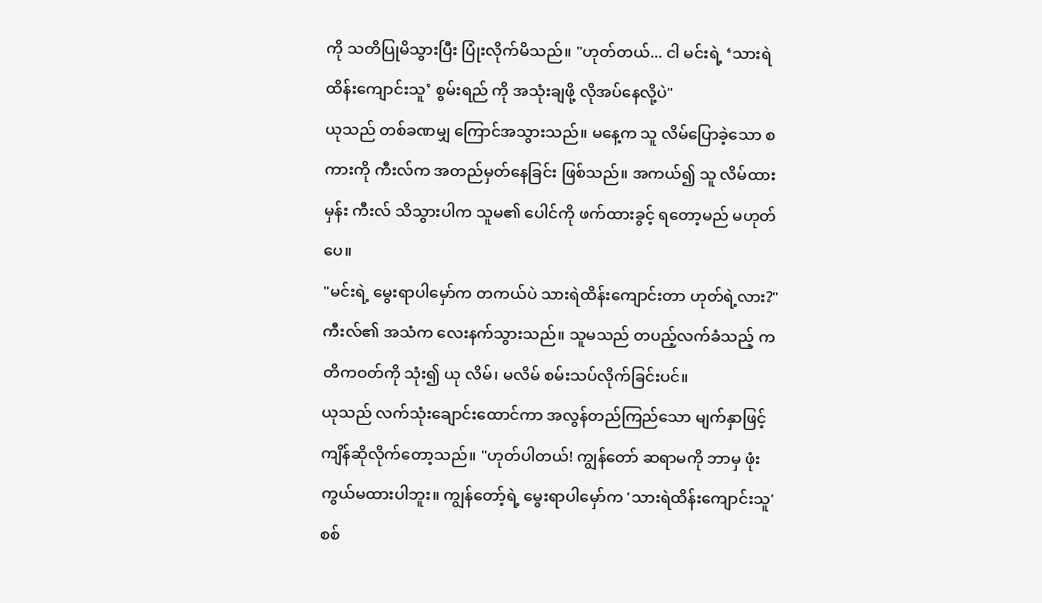ကို သတိပြုမိသွားပြီး ပြုံးလိုက်မိသည်။ "ဟုတ်တယ်... ငါ မင်းရဲ့ ‘သားရဲထိန်းကျောင်းသူ’ စွမ်းရည် ကို အသုံးချဖို့ လိုအပ်နေလို့ပဲ"
ယုသည် တစ်ခဏမျှ ကြောင်အသွားသည်။ မနေ့က သူ လိမ်ပြောခဲ့သော စကားကို ကီးလ်က အတည်မှတ်နေခြင်း ဖြစ်သည်။ အကယ်၍ သူ လိမ်ထားမှန်း ကီးလ် သိသွားပါက သူမ၏ ပေါင်ကို ဖက်ထားခွင့် ရတော့မည် မဟုတ်ပေ။
"မင်းရဲ့ မွေးရာပါမှော်က တကယ်ပဲ သားရဲထိန်းကျောင်းတာ ဟုတ်ရဲ့လား?" ကီးလ်၏ အသံက လေးနက်သွားသည်။ သူမသည် တပည့်လက်ခံသည့် ကတိကဝတ်ကို သုံး၍ ယု လိမ်၊ မလိမ် စမ်းသပ်လိုက်ခြင်းပင်။
ယုသည် လက်သုံးချောင်းထောင်ကာ အလွန်တည်ကြည်သော မျက်နှာဖြင့် ကျိန်ဆိုလိုက်တော့သည်။ "ဟုတ်ပါတယ်! ကျွန်တော် ဆရာမကို ဘာမှ ဖုံးကွယ်မထားပါဘူး။ ကျွန်တော့်ရဲ့ မွေးရာပါမှော်က 'သားရဲထိန်းကျောင်းသူ' စစ်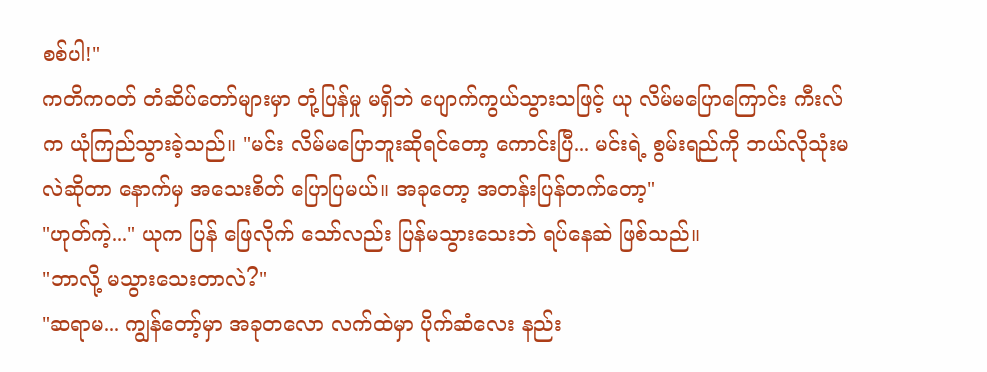စစ်ပါ!"
ကတိကဝတ် တံဆိပ်တော်များမှာ တုံ့ပြန်မှု မရှိဘဲ ပျောက်ကွယ်သွားသဖြင့် ယု လိမ်မပြောကြောင်း ကီးလ်က ယုံကြည်သွားခဲ့သည်။ "မင်း လိမ်မပြောဘူးဆိုရင်တော့ ကောင်းပြီ... မင်းရဲ့ စွမ်းရည်ကို ဘယ်လိုသုံးမလဲဆိုတာ နောက်မှ အသေးစိတ် ပြောပြမယ်။ အခုတော့ အတန်းပြန်တက်တော့"
"ဟုတ်ကဲ့..." ယုက ပြန် ဖြေလိုက် သော်လည်း ပြန်မသွားသေးဘဲ ရပ်နေဆဲ ဖြစ်သည်။
"ဘာလို့ မသွားသေးတာလဲ?"
"ဆရာမ... ကျွန်တော့်မှာ အခုတလော လက်ထဲမှာ ပိုက်ဆံလေး နည်း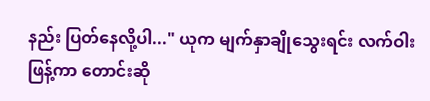နည်း ပြတ်နေလို့ပါ..." ယုက မျက်နှာချိုသွေးရင်း လက်ဝါးဖြန့်ကာ တောင်းဆို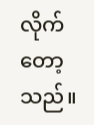လိုက်တော့သည်။